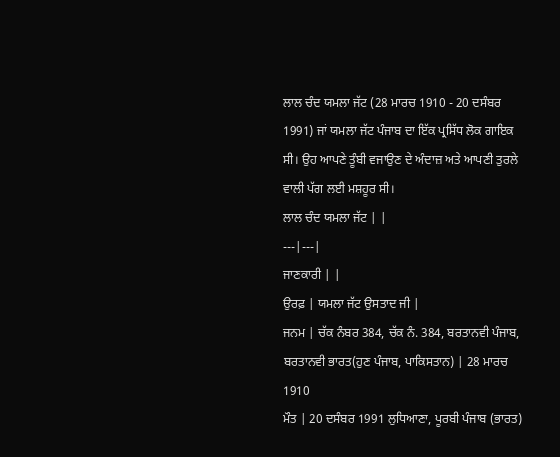ਲਾਲ ਚੰਦ ਯਮਲਾ ਜੱਟ (28 ਮਾਰਚ 1910 - 20 ਦਸੰਬਰ 1991) ਜਾਂ ਯਮਲਾ ਜੱਟ ਪੰਜਾਬ ਦਾ ਇੱਕ ਪ੍ਰਸਿੱਧ ਲੋਕ ਗਾਇਕ ਸੀ। ਉਹ ਆਪਣੇ ਤੂੰਬੀ ਵਜਾਉਣ ਦੇ ਅੰਦਾਜ਼ ਅਤੇ ਆਪਣੀ ਤੁਰਲੇ ਵਾਲੀ ਪੱਗ ਲਈ ਮਸ਼ਹੂਰ ਸੀ।
ਲਾਲ ਚੰਦ ਯਮਲਾ ਜੱਟ | |
---|---|
ਜਾਣਕਾਰੀ | |
ਉਰਫ਼ | ਯਮਲਾ ਜੱਟ ਉਸਤਾਦ ਜੀ |
ਜਨਮ | ਚੱਕ ਨੰਬਰ 384, ਚੱਕ ਨੰ. 384, ਬਰਤਾਨਵੀ ਪੰਜਾਬ, ਬਰਤਾਨਵੀ ਭਾਰਤ(ਹੁਣ ਪੰਜਾਬ, ਪਾਕਿਸਤਾਨ) | 28 ਮਾਰਚ 1910
ਮੌਤ | 20 ਦਸੰਬਰ 1991 ਲੁਧਿਆਣਾ, ਪੂਰਬੀ ਪੰਜਾਬ (ਭਾਰਤ)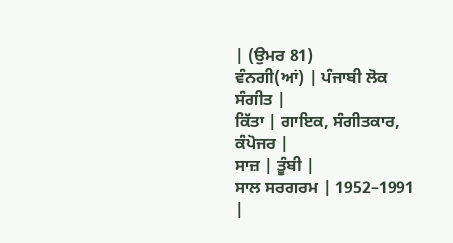| (ਉਮਰ 81)
ਵੰਨਗੀ(ਆਂ) | ਪੰਜਾਬੀ ਲੋਕ ਸੰਗੀਤ |
ਕਿੱਤਾ | ਗਾਇਕ, ਸੰਗੀਤਕਾਰ, ਕੰਪੋਜਰ |
ਸਾਜ਼ | ਤੂੰਬੀ |
ਸਾਲ ਸਰਗਰਮ | 1952–1991 |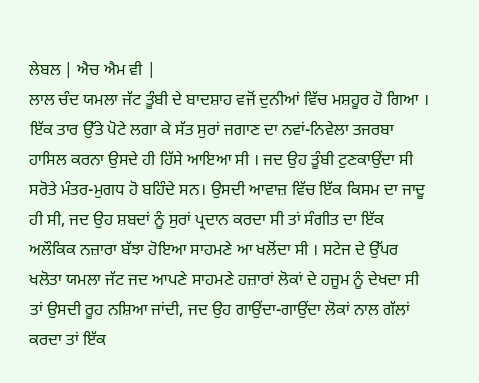ਲੇਬਲ | ਐਚ ਐਮ ਵੀ |
ਲਾਲ ਚੰਦ ਯਮਲਾ ਜੱਟ ਤੂੰਬੀ ਦੇ ਬਾਦਸ਼ਾਹ ਵਜੋਂ ਦੁਨੀਆਂ ਵਿੱਚ ਮਸ਼ਹੂਰ ਹੋ ਗਿਆ । ਇੱਕ ਤਾਰ ਉੱਤੇ ਪੋਟੇ ਲਗਾ ਕੇ ਸੱਤ ਸੁਰਾਂ ਜਗਾਣ ਦਾ ਨਵਾਂ-ਨਿਵੇਲਾ ਤਜਰਬਾ ਹਾਸਿਲ ਕਰਨਾ ਉਸਦੇ ਹੀ ਹਿੱਸੇ ਆਇਆ ਸੀ । ਜਦ ਉਹ ਤੂੰਬੀ ਟੁਣਕਾਉਂਦਾ ਸੀ ਸਰੋਤੇ ਮੰਤਰ-ਮੁਗਧ ਹੋ ਬਹਿੰਦੇ ਸਨ। ਉਸਦੀ ਆਵਾਜ਼ ਵਿੱਚ ਇੱਕ ਕਿਸਮ ਦਾ ਜਾਦੂ ਹੀ ਸੀ, ਜਦ ਉਹ ਸ਼ਬਦਾਂ ਨੂੰ ਸੁਰਾਂ ਪ੍ਰਦਾਨ ਕਰਦਾ ਸੀ ਤਾਂ ਸੰਗੀਤ ਦਾ ਇੱਕ ਅਲੌਕਿਕ ਨਜ਼ਾਰਾ ਬੱਝਾ ਹੋਇਆ ਸਾਹਮਣੇ ਆ ਖਲੋਂਦਾ ਸੀ । ਸਟੇਜ ਦੇ ਉੱਪਰ ਖਲੋਤਾ ਯਮਲਾ ਜੱਟ ਜਦ ਆਪਣੇ ਸਾਹਮਣੇ ਹਜ਼ਾਰਾਂ ਲੋਕਾਂ ਦੇ ਹਜੂਮ ਨੂੰ ਦੇਖਦਾ ਸੀ ਤਾਂ ਉਸਦੀ ਰੂਹ ਨਸ਼ਿਆ ਜਾਂਦੀ, ਜਦ ਉਹ ਗਾਉਂਦਾ-ਗਾਉਂਦਾ ਲੋਕਾਂ ਨਾਲ ਗੱਲਾਂ ਕਰਦਾ ਤਾਂ ਇੱਕ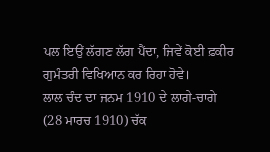ਪਲ ਇਉਂ ਲੱਗਣ ਲੱਗ ਪੈਂਦਾ, ਜਿਵੇਂ ਕੋਈ ਫ਼ਕੀਰ ਗੁਮੰਤਰੀ ਵਿਖਿਆਨ ਕਰ ਰਿਹਾ ਹੋਵੇ।
ਲਾਲ ਚੰਦ ਦਾ ਜਨਮ 1910 ਦੇ ਲਾਗੇ-ਚਾਗੇ (28 ਮਾਰਚ 1910) ਚੱਕ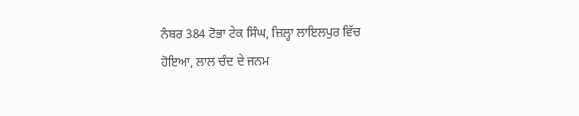ਨੰਬਰ 384 ਟੋਭਾ ਟੇਕ ਸਿੰਘ, ਜ਼ਿਲ੍ਹਾ ਲਾਇਲਪੁਰ ਵਿੱਚ ਹੋਇਆ, ਲਾਲ ਚੰਦ ਦੇ ਜਨਮ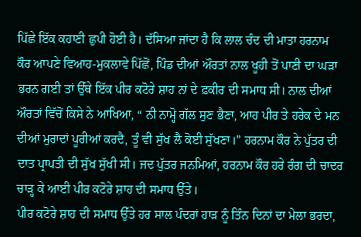ਪਿੱਛੇ ਇੱਕ ਕਹਾਣੀ ਛੁਪੀ ਹੋਈ ਹੈ। ਦੱਸਿਆ ਜਾਂਦਾ ਹੈ ਕਿ ਲਾਲ ਚੰਦ ਦੀ ਮਾਤਾ ਹਰਨਾਮ ਕੌਰ ਆਪਣੇ ਵਿਆਹ-ਮੁਕਲਾਵੇ ਪਿੱਛੋਂ, ਪਿੰਡ ਦੀਆਂ ਔਰਤਾਂ ਨਾਲ ਖੂਹੀ ਤੋਂ ਪਾਣੀ ਦਾ ਘੜਾ ਭਰਨ ਗਈ ਤਾਂ ਉੱਥੇ ਇੱਕ ਪੀਰ ਕਟੋਰੇ ਸ਼ਾਹ ਨਾਂ ਦੇ ਫ਼ਕੀਰ ਦੀ ਸਮਾਧ ਸੀ। ਨਾਲ ਦੀਆਂ ਔਰਤਾਂ ਵਿੱਚੋਂ ਕਿਸੇ ਨੇ ਆਖਿਆ, “ ਨੀ ਨਾਮ੍ਹੋ ਗੱਲ ਸੁਣ ਭੈਣਾ, ਆਹ ਪੀਰ ਤੇ ਹਰੇਕ ਦੇ ਮਨ ਦੀਆਂ ਮੁਰਾਦਾਂ ਪੂਰੀਆਂ ਕਰਦੈ, ਤੂੰ ਵੀ ਸੁੱਖ ਲੈ ਕੋਈ ਸੁੱਖਣਾ।” ਹਰਨਾਮ ਕੌਰ ਨੇ ਪੁੱਤਰ ਦੀ ਦਾਤ ਪ੍ਰਾਪਤੀ ਦੀ ਸੁੱਖ ਸੁੱਖੀ ਸੀ। ਜਦ ਪੁੱਤਰ ਜਨਮਿਆਂ, ਹਰਨਾਮ ਕੌਰ ਹਰੇ ਰੰਗ ਦੀ ਚਾਦਰ ਚਾੜ੍ਹ ਕੇ ਆਈ ਪੀਰ ਕਟੋਰੇ ਸ਼ਾਹ ਦੀ ਸਮਾਧ ਉੱਤੇ।
ਪੀਰ ਕਟੋਰੇ ਸ਼ਾਹ ਦੀ ਸਮਾਧ ਉੱਤੇ ਹਰ ਸਾਲ ਪੰਦਰਾਂ ਹਾੜ ਨੂੰ ਤਿੰਨ ਦਿਨਾਂ ਦਾ ਮੇਲਾ ਭਰਦਾ,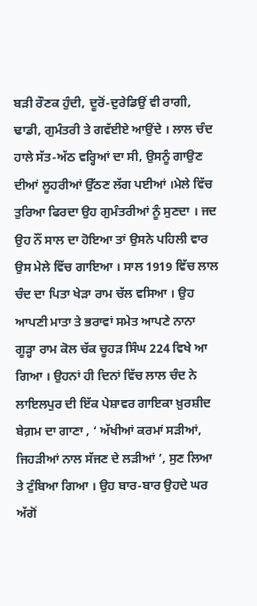ਬੜੀ ਰੌਣਕ ਹੁੰਦੀ, ਦੂਰੋਂ-ਦੁਰੇਡਿਉਂ ਵੀ ਰਾਗੀ, ਢਾਡੀ, ਗੁਮੰਤਰੀ ਤੇ ਗਵੱਈਏ ਆਉਂਦੇ । ਲਾਲ ਚੰਦ ਹਾਲੇ ਸੱਤ-ਅੱਠ ਵਰ੍ਹਿਆਂ ਦਾ ਸੀ, ਉਸਨੂੰ ਗਾਉਣ ਦੀਆਂ ਲੂਹਰੀਆਂ ਉੱਠਣ ਲੱਗ ਪਈਆਂ ।ਮੇਲੇ ਵਿੱਚ ਤੁਰਿਆ ਫਿਰਦਾ ਉਹ ਗੁਮੰਤਰੀਆਂ ਨੂੰ ਸੁਣਦਾ । ਜਦ ਉਹ ਨੌਂ ਸਾਲ ਦਾ ਹੋਇਆ ਤਾਂ ਉਸਨੇ ਪਹਿਲੀ ਵਾਰ ਉਸ ਮੇਲੇ ਵਿੱਚ ਗਾਇਆ । ਸਾਲ 1919 ਵਿੱਚ ਲਾਲ ਚੰਦ ਦਾ ਪਿਤਾ ਖੇੜਾ ਰਾਮ ਚੱਲ ਵਸਿਆ । ਉਹ ਆਪਣੀ ਮਾਤਾ ਤੇ ਭਰਾਵਾਂ ਸਮੇਤ ਆਪਣੇ ਨਾਨਾ ਗੂੜ੍ਹਾ ਰਾਮ ਕੋਲ ਚੱਕ ਚੂਹੜ ਸਿੰਘ 224 ਵਿਖੇ ਆ ਗਿਆ । ਉਹਨਾਂ ਹੀ ਦਿਨਾਂ ਵਿੱਚ ਲਾਲ ਚੰਦ ਨੇ ਲਾਇਲਪੁਰ ਦੀ ਇੱਕ ਪੇਸ਼ਾਵਰ ਗਾਇਕਾ ਖ਼ੁਰਸ਼ੀਦ ਬੇਗ਼ਮ ਦਾ ਗਾਣਾ , ‘ ਅੱਖੀਆਂ ਕਰਮਾਂ ਸੜੀਆਂ, ਜਿਹੜੀਆਂ ਨਾਲ ਸੱਜਣ ਦੇ ਲੜੀਆਂ ’, ਸੁਣ ਲਿਆ ਤੇ ਟੁੰਬਿਆ ਗਿਆ । ਉਹ ਬਾਰ-ਬਾਰ ਉਹਦੇ ਘਰ ਅੱਗੋਂ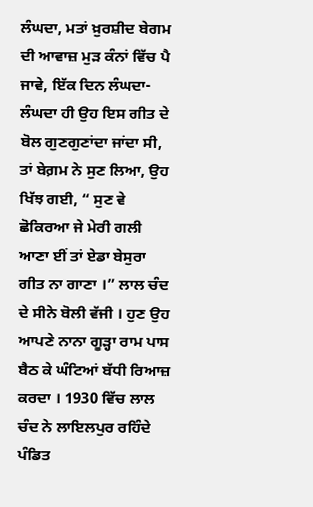ਲੰਘਦਾ, ਮਤਾਂ ਖ਼ੁਰਸ਼ੀਦ ਬੇਗਮ ਦੀ ਆਵਾਜ਼ ਮੁੜ ਕੰਨਾਂ ਵਿੱਚ ਪੈ ਜਾਵੇ, ਇੱਕ ਦਿਨ ਲੰਘਦਾ-ਲੰਘਦਾ ਹੀ ਉਹ ਇਸ ਗੀਤ ਦੇ ਬੋਲ ਗੁਣਗੁਣਾਂਦਾ ਜਾਂਦਾ ਸੀ, ਤਾਂ ਬੇਗ਼ਮ ਨੇ ਸੁਣ ਲਿਆ, ਉਹ ਖਿੱਝ ਗਈ, “ ਸੁਣ ਵੇ ਛੋਕਿਰਆ ਜੇ ਮੇਰੀ ਗਲੀ ਆਣਾ ਈਂ ਤਾਂ ਏਡਾ ਬੇਸੁਰਾ ਗੀਤ ਨਾ ਗਾਣਾ ।” ਲਾਲ ਚੰਦ ਦੇ ਸੀਨੇ ਬੋਲੀ ਵੱਜੀ । ਹੁਣ ਉਹ ਆਪਣੇ ਨਾਨਾ ਗੂੜ੍ਹਾ ਰਾਮ ਪਾਸ ਬੈਠ ਕੇ ਘੰਟਿਆਂ ਬੱਧੀ ਰਿਆਜ਼ ਕਰਦਾ । 1930 ਵਿੱਚ ਲਾਲ ਚੰਦ ਨੇ ਲਾਇਲਪੁਰ ਰਹਿੰਦੇ ਪੰਡਿਤ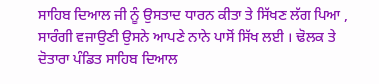ਸਾਹਿਬ ਦਿਆਲ ਜੀ ਨੂੰ ਉਸਤਾਦ ਧਾਰਨ ਕੀਤਾ ਤੇ ਸਿੱਖਣ ਲੱਗ ਪਿਆ , ਸਾਰੰਗੀ ਵਜਾਉਣੀ ਉਸਨੇ ਆਪਣੇ ਨਾਨੇ ਪਾਸੋਂ ਸਿੱਖ ਲਈ । ਢੋਲਕ ਤੇ ਦੋਤਾਰਾ ਪੰਡਿਤ ਸਾਹਿਬ ਦਿਆਲ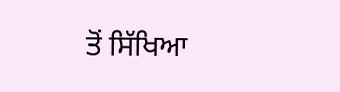ਤੋਂ ਸਿੱਖਿਆ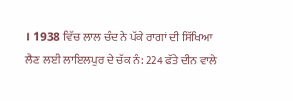। 1938 ਵਿੱਚ ਲਾਲ ਚੰਦ ਨੇ ਪੱਕੇ ਰਾਗਾਂ ਦੀ ਸਿੱਖਿਆ ਲੈਣ ਲਈ ਲਾਇਲਪੁਰ ਦੇ ਚੱਕ ਨੰ: 224 ਫੱਤੇ ਦੀਨ ਵਾਲੇ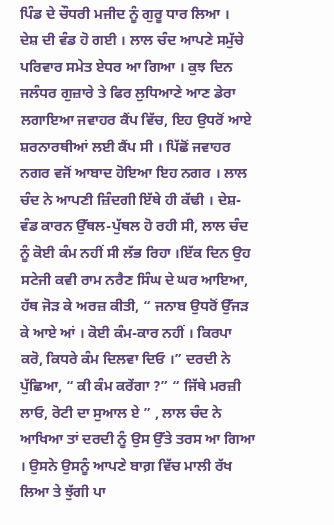ਪਿੰਡ ਦੇ ਚੌਧਰੀ ਮਜੀਦ ਨੂੰ ਗੁਰੂ ਧਾਰ ਲਿਆ ।
ਦੇਸ਼ ਦੀ ਵੰਡ ਹੋ ਗਈ । ਲਾਲ ਚੰਦ ਆਪਣੇ ਸਮੁੱਚੇ ਪਰਿਵਾਰ ਸਮੇਤ ਏਧਰ ਆ ਗਿਆ । ਕੁਝ ਦਿਨ ਜਲੰਧਰ ਗੁਜ਼ਾਰੇ ਤੇ ਫਿਰ ਲੁਧਿਆਣੇ ਆਣ ਡੇਰਾ ਲਗਾਇਆ ਜਵਾਹਰ ਕੈਂਪ ਵਿੱਚ, ਇਹ ਉਧਰੋਂ ਆਏ ਸ਼ਰਨਾਰਥੀਆਂ ਲਈ ਕੈਂਪ ਸੀ । ਪਿੱਛੋਂ ਜਵਾਹਰ ਨਗਰ ਵਜੋਂ ਆਬਾਦ ਹੋਇਆ ਇਹ ਨਗਰ । ਲਾਲ ਚੰਦ ਨੇ ਆਪਣੀ ਜ਼ਿੰਦਗੀ ਇੱਥੇ ਹੀ ਕੱਢੀ । ਦੇਸ਼-ਵੰਡ ਕਾਰਨ ਉੱਥਲ-ਪੁੱਥਲ ਹੋ ਰਹੀ ਸੀ, ਲਾਲ ਚੰਦ ਨੂੰ ਕੋਈ ਕੰਮ ਨਹੀਂ ਸੀ ਲੱਭ ਰਿਹਾ ।ਇੱਕ ਦਿਨ ਉਹ ਸਟੇਜੀ ਕਵੀ ਰਾਮ ਨਰੈਣ ਸਿੰਘ ਦੇ ਘਰ ਆਇਆ, ਹੱਥ ਜੋੜ ਕੇ ਅਰਜ਼ ਕੀਤੀ, “ ਜਨਾਬ ਉਧਰੋਂ ਉੱਜੜ ਕੇ ਆਏ ਆਂ । ਕੋਈ ਕੰਮ-ਕਾਰ ਨਹੀਂ । ਕਿਰਪਾ ਕਰੋ, ਕਿਧਰੇ ਕੰਮ ਦਿਲਵਾ ਦਿਓ ।” ਦਰਦੀ ਨੇ ਪੁੱਛਿਆ, “ ਕੀ ਕੰਮ ਕਰੇਂਗਾ ?” “ ਜਿੱਥੇ ਮਰਜ਼ੀ ਲਾਓ, ਰੋਟੀ ਦਾ ਸੁਆਲ ਏ ” , ਲਾਲ ਚੰਦ ਨੇ ਆਖਿਆ ਤਾਂ ਦਰਦੀ ਨੂੰ ਉਸ ਉੱਤੇ ਤਰਸ ਆ ਗਿਆ । ਉਸਨੇ ਉਸਨੂੰ ਆਪਣੇ ਬਾਗ਼ ਵਿੱਚ ਮਾਲੀ ਰੱਖ ਲਿਆ ਤੇ ਝੁੱਗੀ ਪਾ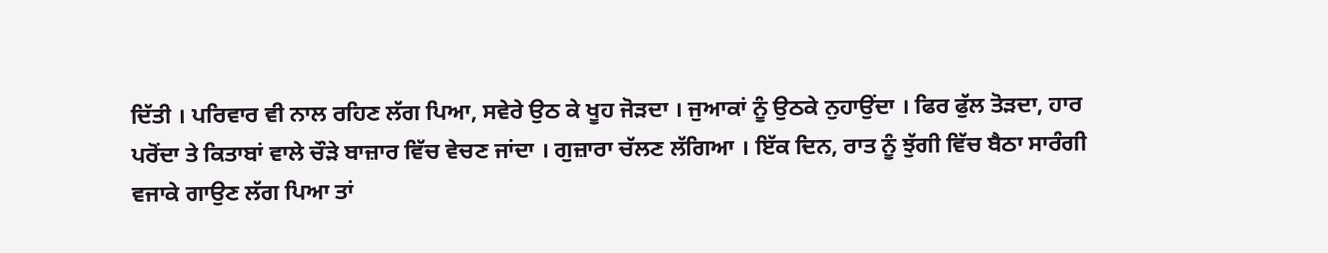ਦਿੱਤੀ । ਪਰਿਵਾਰ ਵੀ ਨਾਲ ਰਹਿਣ ਲੱਗ ਪਿਆ, ਸਵੇਰੇ ਉਠ ਕੇ ਖੂਹ ਜੋੜਦਾ । ਜੁਆਕਾਂ ਨੂੰ ਉਠਕੇ ਨੁਹਾਉਂਦਾ । ਫਿਰ ਫੁੱਲ ਤੋੜਦਾ, ਹਾਰ ਪਰੋਂਦਾ ਤੇ ਕਿਤਾਬਾਂ ਵਾਲੇ ਚੌੜੇ ਬਾਜ਼ਾਰ ਵਿੱਚ ਵੇਚਣ ਜਾਂਦਾ । ਗੁਜ਼ਾਰਾ ਚੱਲਣ ਲੱਗਿਆ । ਇੱਕ ਦਿਨ, ਰਾਤ ਨੂੰ ਝੁੱਗੀ ਵਿੱਚ ਬੈਠਾ ਸਾਰੰਗੀ ਵਜਾਕੇ ਗਾਉਣ ਲੱਗ ਪਿਆ ਤਾਂ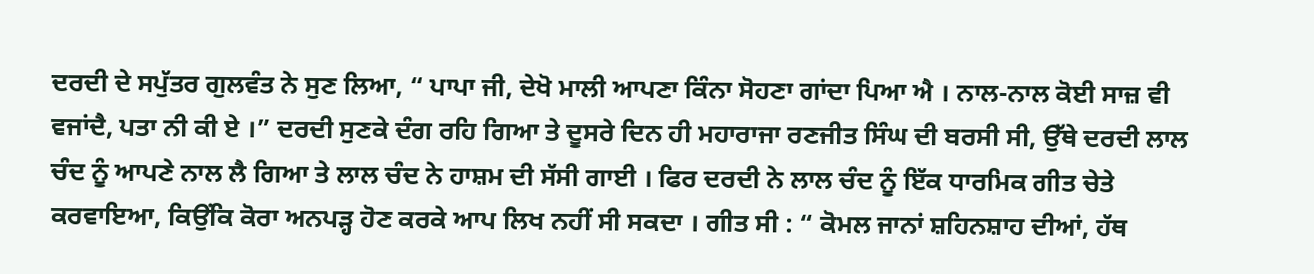ਦਰਦੀ ਦੇ ਸਪੁੱਤਰ ਗੁਲਵੰਤ ਨੇ ਸੁਣ ਲਿਆ, “ ਪਾਪਾ ਜੀ, ਦੇਖੋ ਮਾਲੀ ਆਪਣਾ ਕਿੰਨਾ ਸੋਹਣਾ ਗਾਂਦਾ ਪਿਆ ਐ । ਨਾਲ-ਨਾਲ ਕੋਈ ਸਾਜ਼ ਵੀ ਵਜਾਂਦੈ, ਪਤਾ ਨੀ ਕੀ ਏ ।” ਦਰਦੀ ਸੁਣਕੇ ਦੰਗ ਰਹਿ ਗਿਆ ਤੇ ਦੂਸਰੇ ਦਿਨ ਹੀ ਮਹਾਰਾਜਾ ਰਣਜੀਤ ਸਿੰਘ ਦੀ ਬਰਸੀ ਸੀ, ਉੱਥੇ ਦਰਦੀ ਲਾਲ ਚੰਦ ਨੂੰ ਆਪਣੇ ਨਾਲ ਲੈ ਗਿਆ ਤੇ ਲਾਲ ਚੰਦ ਨੇ ਹਾਸ਼ਮ ਦੀ ਸੱਸੀ ਗਾਈ । ਫਿਰ ਦਰਦੀ ਨੇ ਲਾਲ ਚੰਦ ਨੂੰ ਇੱਕ ਧਾਰਮਿਕ ਗੀਤ ਚੇਤੇ ਕਰਵਾਇਆ, ਕਿਉਂਕਿ ਕੋਰਾ ਅਨਪੜ੍ਹ ਹੋਣ ਕਰਕੇ ਆਪ ਲਿਖ ਨਹੀਂ ਸੀ ਸਕਦਾ । ਗੀਤ ਸੀ : “ ਕੋਮਲ ਜਾਨਾਂ ਸ਼ਹਿਨਸ਼ਾਹ ਦੀਆਂ, ਹੱਥ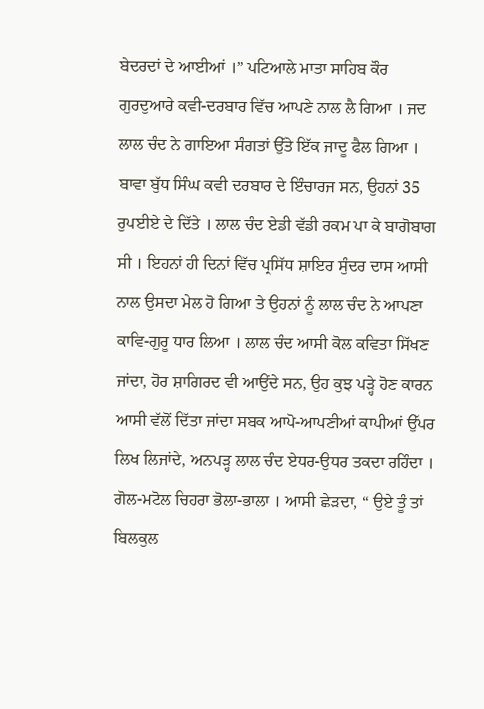ਬੇਦਰਦਾਂ ਦੇ ਆਈਆਂ ।” ਪਟਿਆਲੇ ਮਾਤਾ ਸਾਹਿਬ ਕੌਰ ਗੁਰਦੁਆਰੇ ਕਵੀ-ਦਰਬਾਰ ਵਿੱਚ ਆਪਣੇ ਨਾਲ ਲੈ ਗਿਆ । ਜਦ ਲਾਲ ਚੰਦ ਨੇ ਗਾਇਆ ਸੰਗਤਾਂ ਉੱਤੇ ਇੱਕ ਜਾਦੂ ਫੈਲ ਗਿਆ । ਬਾਵਾ ਬੁੱਧ ਸਿੰਘ ਕਵੀ ਦਰਬਾਰ ਦੇ ਇੰਚਾਰਜ ਸਨ, ਉਹਨਾਂ 35 ਰੁਪਈਏ ਦੇ ਦਿੱਤੇ । ਲਾਲ ਚੰਦ ਏਡੀ ਵੱਡੀ ਰਕਮ ਪਾ ਕੇ ਬਾਗੋਬਾਗ ਸੀ । ਇਹਨਾਂ ਹੀ ਦਿਨਾਂ ਵਿੱਚ ਪ੍ਰਸਿੱਧ ਸ਼ਾਇਰ ਸੁੰਦਰ ਦਾਸ ਆਸੀ ਨਾਲ ਉਸਦਾ ਮੇਲ ਹੋ ਗਿਆ ਤੇ ਉਹਨਾਂ ਨੂੰ ਲਾਲ ਚੰਦ ਨੇ ਆਪਣਾ ਕਾਵਿ-ਗੁਰੂ ਧਾਰ ਲਿਆ । ਲਾਲ ਚੰਦ ਆਸੀ ਕੋਲ ਕਵਿਤਾ ਸਿੱਖਣ ਜਾਂਦਾ, ਹੋਰ ਸ਼ਾਗਿਰਦ ਵੀ ਆਉਂਦੇ ਸਨ, ਉਹ ਕੁਝ ਪੜ੍ਹੇ ਹੋਣ ਕਾਰਨ ਆਸੀ ਵੱਲੋਂ ਦਿੱਤਾ ਜਾਂਦਾ ਸਬਕ ਆਪੋ-ਆਪਣੀਆਂ ਕਾਪੀਆਂ ਉੱਪਰ ਲਿਖ ਲਿਜਾਂਦੇ, ਅਨਪੜ੍ਹ ਲਾਲ ਚੰਦ ਏਧਰ-ਉਧਰ ਤਕਦਾ ਰਹਿੰਦਾ । ਗੋਲ-ਮਟੋਲ ਚਿਹਰਾ ਭੋਲਾ-ਭਾਲਾ । ਆਸੀ ਛੇੜਦਾ, “ ਉਏ ਤੂੰ ਤਾਂ ਬਿਲਕੁਲ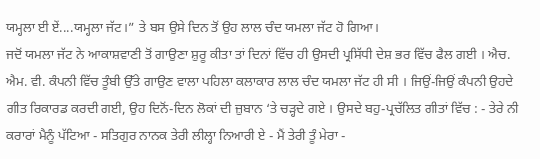ਯਮ੍ਹਲਾ ਈ ਏਂ....ਯਮ੍ਹਲਾ ਜੱਟ।” ਤੇ ਬਸ ਉਸੇ ਦਿਨ ਤੋਂ ਉਹ ਲਾਲ ਚੰਦ ਯਮਲਾ ਜੱਟ ਹੋ ਗਿਆ।
ਜਦੋਂ ਯਮਲਾ ਜੱਟ ਨੇ ਆਕਾਸ਼ਵਾਣੀ ਤੋਂ ਗਾਉਣਾ ਸ਼ੁਰੂ ਕੀਤਾ ਤਾਂ ਦਿਨਾਂ ਵਿੱਚ ਹੀ ਉਸਦੀ ਪ੍ਰਸਿੱਧੀ ਦੇਸ਼ ਭਰ ਵਿੱਚ ਫੈਲ ਗਈ । ਐਚ. ਐਮ. ਵੀ. ਕੰਪਨੀ ਵਿੱਚ ਤੂੰਬੀ ਉੱਤੇ ਗਾਉਣ ਵਾਲਾ ਪਹਿਲਾ ਕਲਾਕਾਰ ਲਾਲ ਚੰਦ ਯਮਲਾ ਜੱਟ ਹੀ ਸੀ । ਜਿਉਂ-ਜਿਉਂ ਕੰਪਨੀ ਉਹਦੇ ਗੀਤ ਰਿਕਾਰਡ ਕਰਦੀ ਗਈ, ਉਹ ਦਿਨੋਂ-ਦਿਨ ਲੋਕਾਂ ਦੀ ਜ਼ੁਬਾਨ ‘ਤੇ ਚੜ੍ਹਦੇ ਗਏ । ਉਸਦੇ ਬਹੁ-ਪ੍ਰਚੱਲਿਤ ਗੀਤਾਂ ਵਿੱਚ : - ਤੇਰੇ ਨੀ ਕਰਾਰਾਂ ਮੈਨੂੰ ਪੱਟਿਆ - ਸਤਿਗੁਰ ਨਾਨਕ ਤੇਰੀ ਲੀਲ੍ਹਾ ਨਿਆਰੀ ਏ - ਮੈਂ ਤੇਰੀ ਤੂੰ ਮੇਰਾ -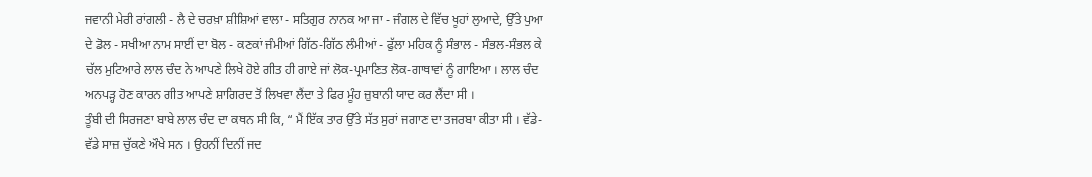ਜਵਾਨੀ ਮੇਰੀ ਰਾਂਗਲੀ - ਲੈ ਦੇ ਚਰਖ਼ਾ ਸ਼ੀਸ਼ਿਆਂ ਵਾਲਾ - ਸਤਿਗੁਰ ਨਾਨਕ ਆ ਜਾ - ਜੰਗਲ ਦੇ ਵਿੱਚ ਖੂਹਾਂ ਲੁਆਦੇ, ਉੱਤੇ ਪੁਆ ਦੇ ਡੋਲ - ਸਖੀਆ ਨਾਮ ਸਾਈਂ ਦਾ ਬੋਲ - ਕਣਕਾਂ ਜੰਮੀਆਂ ਗਿੱਠ-ਗਿੱਠ ਲੰਮੀਆਂ - ਫੁੱਲਾ ਮਹਿਕ ਨੂੰ ਸੰਭਾਲ - ਸੰਭਲ-ਸੰਭਲ ਕੇ ਚੱਲ ਮੁਟਿਆਰੇ ਲਾਲ ਚੰਦ ਨੇ ਆਪਣੇ ਲਿਖੇ ਹੋਏ ਗੀਤ ਹੀ ਗਾਏ ਜਾਂ ਲੋਕ-ਪ੍ਰਮਾਣਿਤ ਲੋਕ-ਗਾਥਾਵਾਂ ਨੂੰ ਗਾਇਆ । ਲਾਲ ਚੰਦ ਅਨਪੜ੍ਹ ਹੋਣ ਕਾਰਨ ਗੀਤ ਆਪਣੇ ਸ਼ਾਗਿਰਦ ਤੋਂ ਲਿਖਵਾ ਲੈਂਦਾ ਤੇ ਫਿਰ ਮੂੰਹ ਜ਼ੁਬਾਨੀ ਯਾਦ ਕਰ ਲੈਂਦਾ ਸੀ ।
ਤੂੰਬੀ ਦੀ ਸਿਰਜਣਾ ਬਾਬੇ ਲਾਲ ਚੰਦ ਦਾ ਕਥਨ ਸੀ ਕਿ, “ ਮੈਂ ਇੱਕ ਤਾਰ ਉੱਤੇ ਸੱਤ ਸੁਰਾਂ ਜਗਾਣ ਦਾ ਤਜਰਬਾ ਕੀਤਾ ਸੀ । ਵੱਡੇ-ਵੱਡੇ ਸਾਜ਼ ਚੁੱਕਣੇ ਔਖੇ ਸਨ । ਉਹਨੀਂ ਦਿਨੀਂ ਜਦ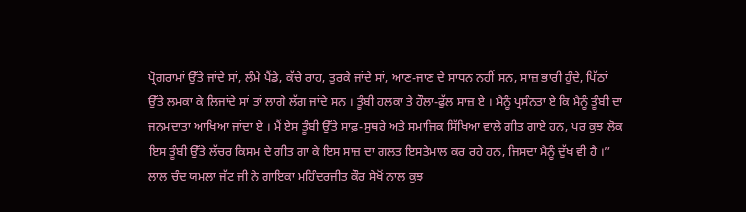ਪ੍ਰੋਗਰਾਮਾਂ ਉੱਤੇ ਜਾਂਦੇ ਸਾਂ, ਲੰਮੇ ਪੈਂਡੇ, ਕੱਚੇ ਰਾਹ, ਤੁਰਕੇ ਜਾਂਦੇ ਸਾਂ, ਆਣ-ਜਾਣ ਦੇ ਸਾਧਨ ਨਹੀਂ ਸਨ, ਸਾਜ਼ ਭਾਰੀ ਹੁੰਦੇ, ਪਿੱਠਾਂ ਉੱਤੇ ਲਮਕਾ ਕੇ ਲਿਜਾਂਦੇ ਸਾਂ ਤਾਂ ਲਾਗੇ ਲੱਗ ਜਾਂਦੇ ਸਨ । ਤੂੰਬੀ ਹਲਕਾ ਤੇ ਹੌਲਾ-ਫੁੱਲ ਸਾਜ਼ ਏ । ਮੈਨੂੰ ਪ੍ਰਸੰਨਤਾ ਏ ਕਿ ਮੈਨੂੰ ਤੂੰਬੀ ਦਾ ਜਨਮਦਾਤਾ ਆਖਿਆ ਜਾਂਦਾ ਏ । ਮੈਂ ਏਸ ਤੂੰਬੀ ਉੱਤੇ ਸਾਫ਼-ਸੁਥਰੇ ਅਤੇ ਸਮਾਜਿਕ ਸਿੱਖਿਆ ਵਾਲੇ ਗੀਤ ਗਾਏ ਹਨ, ਪਰ ਕੁਝ ਲੋਕ ਇਸ ਤੂੰਬੀ ਉੱਤੇ ਲੱਚਰ ਕਿਸਮ ਦੇ ਗੀਤ ਗਾ ਕੇ ਇਸ ਸਾਜ਼ ਦਾ ਗਲਤ ਇਸਤੇਮਾਲ ਕਰ ਰਹੇ ਹਨ, ਜਿਸਦਾ ਮੈਨੂੰ ਦੁੱਖ ਵੀ ਹੈ ।” ਲਾਲ ਚੰਦ ਯਮਲਾ ਜੱਟ ਜੀ ਨੇ ਗਾਇਕਾ ਮਹਿੰਦਰਜੀਤ ਕੌਰ ਸੇਖੋਂ ਨਾਲ ਕੁਝ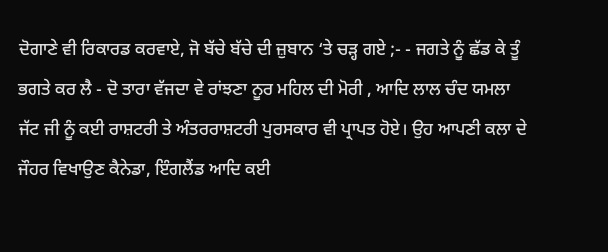ਦੋਗਾਣੇ ਵੀ ਰਿਕਾਰਡ ਕਰਵਾਏ, ਜੋ ਬੱਚੇ ਬੱਚੇ ਦੀ ਜ਼ੁਬਾਨ ‘ਤੇ ਚੜ੍ਹ ਗਏ ;- - ਜਗਤੇ ਨੂੰ ਛੱਡ ਕੇ ਤੂੰ ਭਗਤੇ ਕਰ ਲੈ - ਦੋ ਤਾਰਾ ਵੱਜਦਾ ਵੇ ਰਾਂਝਣਾ ਨੂਰ ਮਹਿਲ ਦੀ ਮੋਰੀ , ਆਦਿ ਲਾਲ ਚੰਦ ਯਮਲਾ ਜੱਟ ਜੀ ਨੂੰ ਕਈ ਰਾਸ਼ਟਰੀ ਤੇ ਅੰਤਰਰਾਸ਼ਟਰੀ ਪੁਰਸਕਾਰ ਵੀ ਪ੍ਰਾਪਤ ਹੋਏ। ਉਹ ਆਪਣੀ ਕਲਾ ਦੇ ਜੌਹਰ ਵਿਖਾਉਣ ਕੈਨੇਡਾ, ਇੰਗਲੈਂਡ ਆਦਿ ਕਈ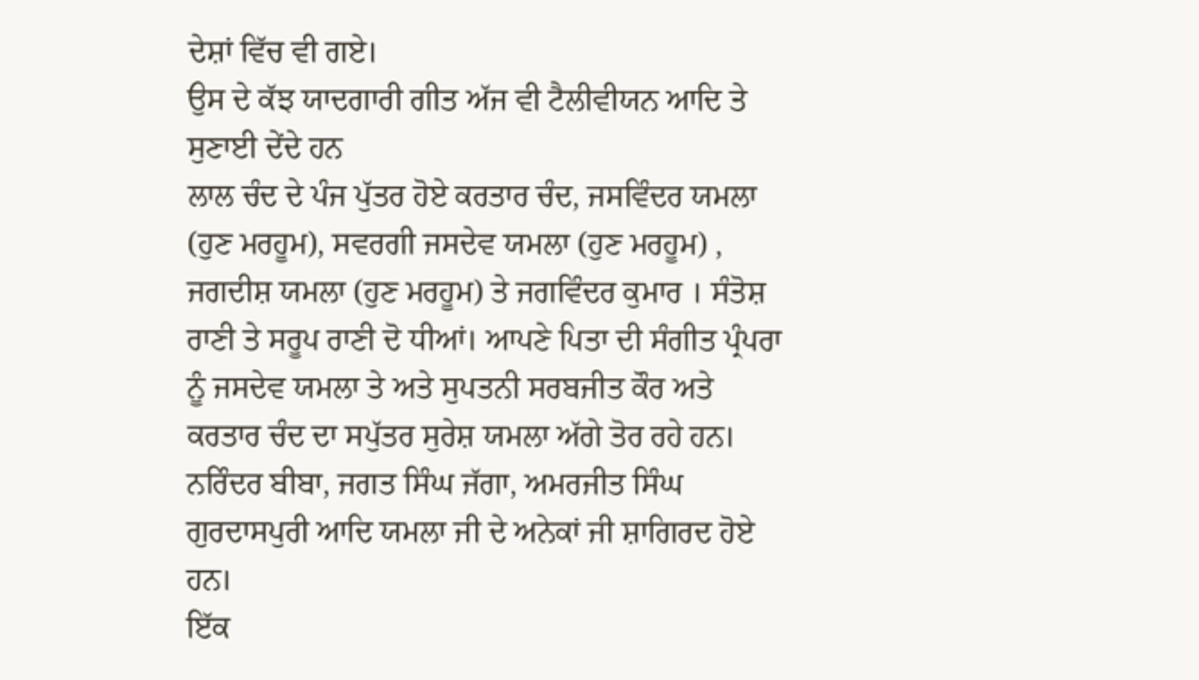ਦੇਸ਼ਾਂ ਵਿੱਚ ਵੀ ਗਏ।
ਉਸ ਦੇ ਕੱਝ ਯਾਦਗਾਰੀ ਗੀਤ ਅੱਜ ਵੀ ਟੈਲੀਵੀਯਨ ਆਦਿ ਤੇ ਸੁਣਾਈ ਦੇਂਦੇ ਹਨ
ਲਾਲ ਚੰਦ ਦੇ ਪੰਜ ਪੁੱਤਰ ਹੋਏ ਕਰਤਾਰ ਚੰਦ, ਜਸਵਿੰਦਰ ਯਮਲਾ (ਹੁਣ ਮਰਹੂਮ), ਸਵਰਗੀ ਜਸਦੇਵ ਯਮਲਾ (ਹੁਣ ਮਰਹੂਮ) , ਜਗਦੀਸ਼ ਯਮਲਾ (ਹੁਣ ਮਰਹੂਮ) ਤੇ ਜਗਵਿੰਦਰ ਕੁਮਾਰ । ਸੰਤੋਸ਼ ਰਾਣੀ ਤੇ ਸਰੂਪ ਰਾਣੀ ਦੋ ਧੀਆਂ। ਆਪਣੇ ਪਿਤਾ ਦੀ ਸੰਗੀਤ ਪ੍ਰੰਪਰਾ ਨੂੰ ਜਸਦੇਵ ਯਮਲਾ ਤੇ ਅਤੇ ਸੁਪਤਨੀ ਸਰਬਜੀਤ ਕੌਰ ਅਤੇ ਕਰਤਾਰ ਚੰਦ ਦਾ ਸਪੁੱਤਰ ਸੁਰੇਸ਼ ਯਮਲਾ ਅੱਗੇ ਤੋਰ ਰਹੇ ਹਨ। ਨਰਿੰਦਰ ਬੀਬਾ, ਜਗਤ ਸਿੰਘ ਜੱਗਾ, ਅਮਰਜੀਤ ਸਿੰਘ ਗੁਰਦਾਸਪੁਰੀ ਆਦਿ ਯਮਲਾ ਜੀ ਦੇ ਅਨੇਕਾਂ ਜੀ ਸ਼ਾਗਿਰਦ ਹੋਏ ਹਨ।
ਇੱਕ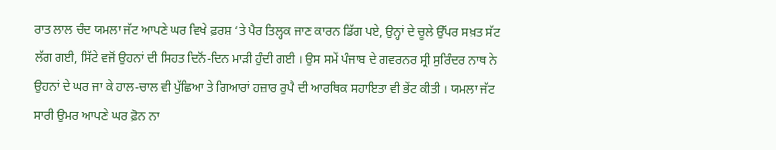ਰਾਤ ਲਾਲ ਚੰਦ ਯਮਲਾ ਜੱਟ ਆਪਣੇ ਘਰ ਵਿਖੇ ਫ਼ਰਸ਼ ‘ਤੇ ਪੈਰ ਤਿਲ੍ਹਕ ਜਾਣ ਕਾਰਨ ਡਿੱਗ ਪਏ, ਉਨ੍ਹਾਂ ਦੇ ਚੂਲੇ ਉੱਪਰ ਸਖ਼ਤ ਸੱਟ ਲੱਗ ਗਈ, ਸਿੱਟੇ ਵਜੋਂ ਉਹਨਾਂ ਦੀ ਸਿਹਤ ਦਿਨੋਂ-ਦਿਨ ਮਾੜੀ ਹੁੰਦੀ ਗਈ । ਉਸ ਸਮੇਂ ਪੰਜਾਬ ਦੇ ਗਵਰਨਰ ਸ੍ਰੀ ਸੁਰਿੰਦਰ ਨਾਥ ਨੇ ਉਹਨਾਂ ਦੇ ਘਰ ਜਾ ਕੇ ਹਾਲ-ਚਾਲ ਵੀ ਪੁੱਛਿਆ ਤੇ ਗਿਆਰਾਂ ਹਜ਼ਾਰ ਰੁਪੈ ਦੀ ਆਰਥਿਕ ਸਹਾਇਤਾ ਵੀ ਭੇਂਟ ਕੀਤੀ । ਯਮਲਾ ਜੱਟ ਸਾਰੀ ਉਮਰ ਆਪਣੇ ਘਰ ਫ਼ੋਨ ਨਾ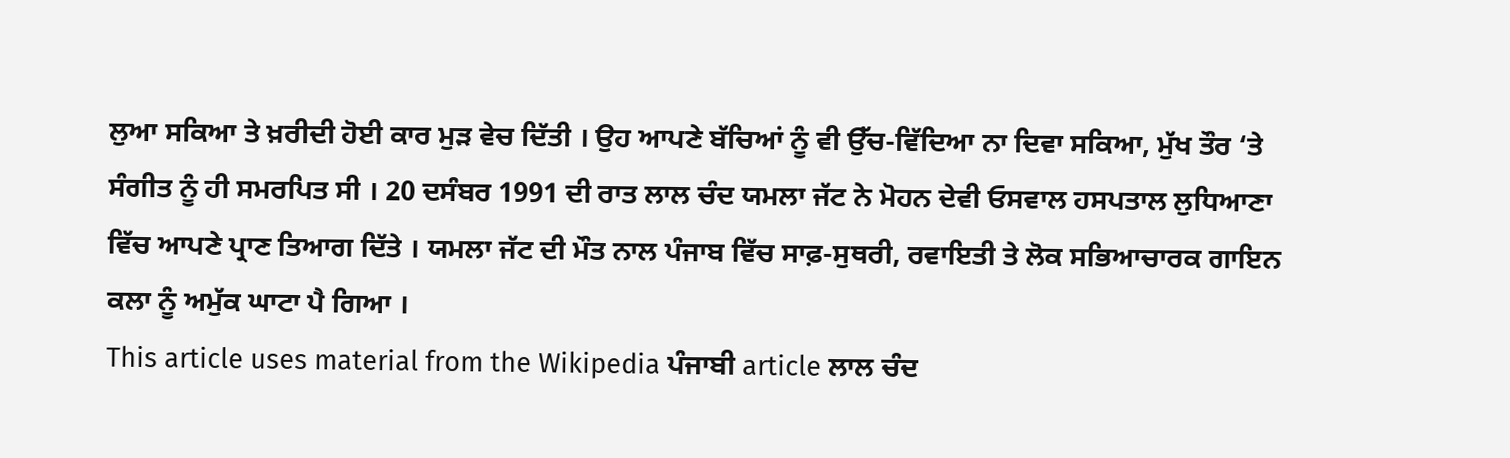ਲੁਆ ਸਕਿਆ ਤੇ ਖ਼ਰੀਦੀ ਹੋਈ ਕਾਰ ਮੁੜ ਵੇਚ ਦਿੱਤੀ । ਉਹ ਆਪਣੇ ਬੱਚਿਆਂ ਨੂੰ ਵੀ ਉੱਚ-ਵਿੱਦਿਆ ਨਾ ਦਿਵਾ ਸਕਿਆ, ਮੁੱਖ ਤੌਰ ‘ਤੇ ਸੰਗੀਤ ਨੂੰ ਹੀ ਸਮਰਪਿਤ ਸੀ । 20 ਦਸੰਬਰ 1991 ਦੀ ਰਾਤ ਲਾਲ ਚੰਦ ਯਮਲਾ ਜੱਟ ਨੇ ਮੋਹਨ ਦੇਵੀ ਓਸਵਾਲ ਹਸਪਤਾਲ ਲੁਧਿਆਣਾ ਵਿੱਚ ਆਪਣੇ ਪ੍ਰਾਣ ਤਿਆਗ ਦਿੱਤੇ । ਯਮਲਾ ਜੱਟ ਦੀ ਮੌਤ ਨਾਲ ਪੰਜਾਬ ਵਿੱਚ ਸਾਫ਼-ਸੁਥਰੀ, ਰਵਾਇਤੀ ਤੇ ਲੋਕ ਸਭਿਆਚਾਰਕ ਗਾਇਨ ਕਲਾ ਨੂੰ ਅਮੁੱਕ ਘਾਟਾ ਪੈ ਗਿਆ ।
This article uses material from the Wikipedia ਪੰਜਾਬੀ article ਲਾਲ ਚੰਦ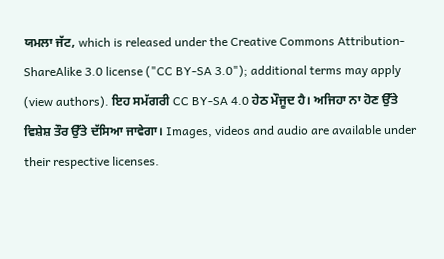ਯਮਲਾ ਜੱਟ, which is released under the Creative Commons Attribution-ShareAlike 3.0 license ("CC BY-SA 3.0"); additional terms may apply (view authors). ਇਹ ਸਮੱਗਰੀ CC BY-SA 4.0 ਹੇਠ ਮੌਜੂਦ ਹੈ। ਅਜਿਹਾ ਨਾ ਹੋਣ ਉੱਤੇ ਵਿਸ਼ੇਸ਼ ਤੌਰ ਉੱਤੇ ਦੱਸਿਆ ਜਾਵੇਗਾ। Images, videos and audio are available under their respective licenses.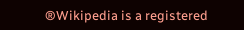®Wikipedia is a registered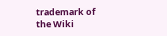trademark of the Wiki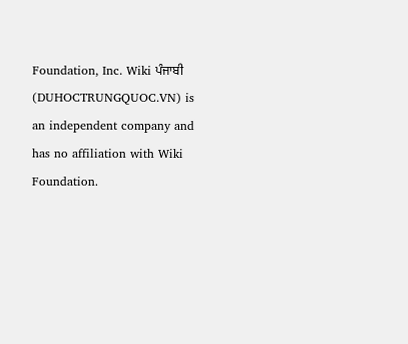Foundation, Inc. Wiki ਪੰਜਾਬੀ (DUHOCTRUNGQUOC.VN) is an independent company and has no affiliation with Wiki Foundation.